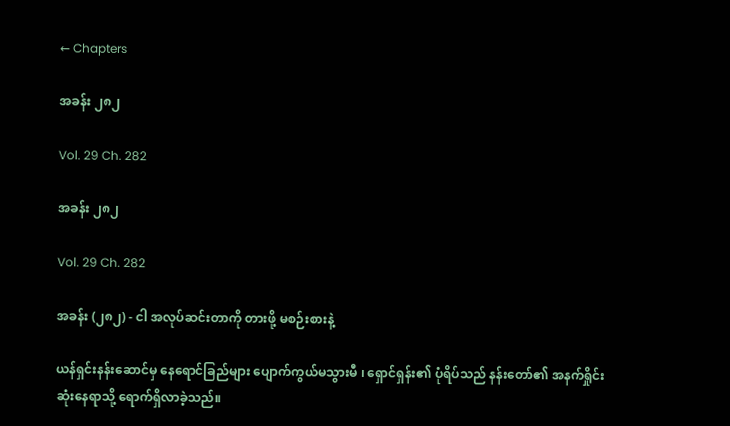← Chapters

အခန်း ၂၈၂

Vol. 29 Ch. 282

အခန်း ၂၈၂

Vol. 29 Ch. 282

အခန်း (၂၈၂) - ငါ အလုပ်ဆင်းတာကို တားဖို့ မစဉ်းစားနဲ့

ယန်ရှင်းနန်းဆောင်မှ နေရောင်ခြည်များ ပျောက်ကွယ်မသွားမီ ၊ ရှောင်ရှန်း၏ ပုံရိပ်သည် နန်းတော်၏ အနက်ရှိုင်းဆုံးနေရာသို့ ရောက်ရှိလာခဲ့သည်။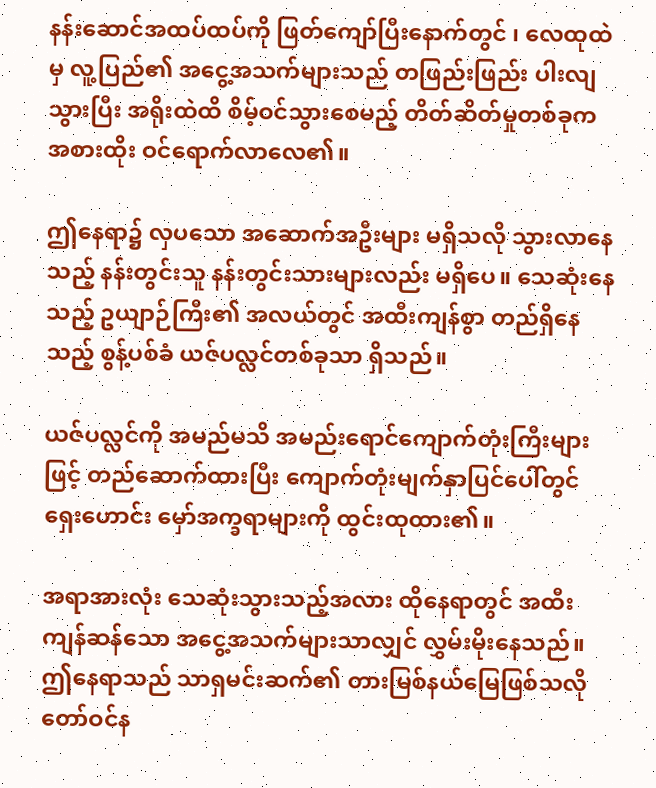နန်းဆောင်အထပ်ထပ်ကို ဖြတ်ကျော်ပြီးနောက်တွင် ၊ လေထုထဲမှ လူ့ပြည်၏ အငွေ့အသက်များသည် တဖြည်းဖြည်း ပါးလျသွားပြီး အရိုးထဲထိ စိမ့်ဝင်သွားစေမည့် တိတ်ဆိတ်မှုတစ်ခုက အစားထိုး ဝင်ရောက်လာလေ၏။

ဤနေရာ၌ လှပသော အဆောက်အဦးများ မရှိသလို သွားလာနေသည့် နန်းတွင်းသူ နန်းတွင်းသားများလည်း မရှိပေ။ သေဆုံးနေသည့် ဥယျာဉ်ကြီး၏ အလယ်တွင် အထီးကျန်စွာ တည်ရှိနေသည့် စွန့်ပစ်ခံ ယဇ်ပလ္လင်တစ်ခုသာ ရှိသည်။

ယဇ်ပလ္လင်ကို အမည်မသိ အမည်းရောင်ကျောက်တုံးကြီးများဖြင့် တည်ဆောက်ထားပြီး ကျောက်တုံးမျက်နှာပြင်ပေါ်တွင် ရှေးဟောင်း မှော်အက္ခရာများကို ထွင်းထုထား၏။

အရာအားလုံး သေဆုံးသွားသည့်အလား ထိုနေရာတွင် အထီးကျန်ဆန်သော အငွေ့အသက်များသာလျှင် လွှမ်းမိုးနေသည်။ ဤနေရာသည် သာရှမင်းဆက်၏ တားမြစ်နယ်မြေဖြစ်သလို တော်ဝင်န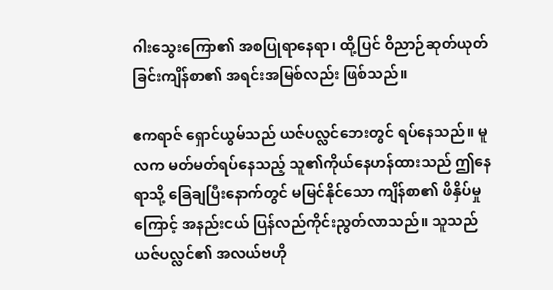ဂါးသွေးကြော၏ အစပြုရာနေရာ၊ ထို့ပြင် ဝိညာဉ်ဆုတ်ယုတ်ခြင်းကျိန်စာ၏ အရင်းအမြစ်လည်း ဖြစ်သည်။

ဧကရာဇ် ရှောင်ယွမ်သည် ယဇ်ပလ္လင်ဘေးတွင် ရပ်နေသည်။ မူလက မတ်မတ်ရပ်နေသည့် သူ၏ကိုယ်နေဟန်ထားသည် ဤနေရာသို့ ခြေချပြီးနောက်တွင် မမြင်နိုင်သော ကျိန်စာ၏ ဖိနှိပ်မှုကြောင့် အနည်းငယ် ပြန်လည်ကိုင်းညွတ်လာသည်။ သူသည် ယဇ်ပလ္လင်၏ အလယ်ဗဟို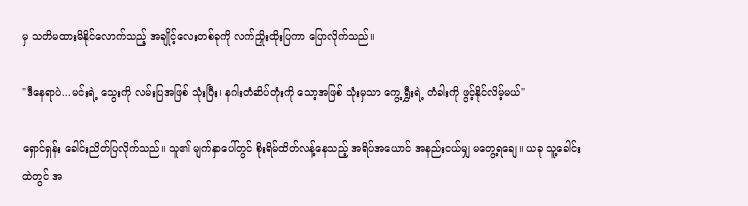မှ သတိမထားမိနိုင်လောက်သည့် အချိုင့်လေးတစ်ခုကို လက်ညှိုးထိုးပြကာ ပြောလိုက်သည်။

"ဒီနေရာပဲ...မင်းရဲ့ သွေးကို လမ်းပြအဖြစ် သုံးပြီး၊ နဂါးတံဆိပ်တုံးကို သော့အဖြစ် သုံးမှသာ ကွေ့ရွှီးရဲ့ တံခါးကို ဖွင့်နိုင်လိမ့်မယ်"

ရှောင်ရှန်း ခေါင်းညိတ်ပြလိုက်သည်။ သူ၏ မျက်နှာပေါ်တွင် စိုးရိမ်ထိတ်လန့်နေသည့် အရိပ်အယောင် အနည်းငယ်မျှ မတွေ့ရချေ။ ယခု သူ့ခေါင်းထဲတွင် အ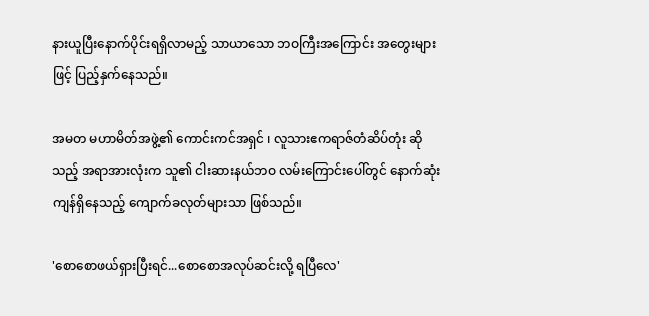နားယူပြီးနောက်ပိုင်းရရှိလာမည့် သာယာသော ဘဝကြီး‌အကြောင်း အတွေးများဖြင့် ပြည့်နှက်နေသည်။

အမတ မဟာမိတ်အဖွဲ့၏ ကောင်းကင်အရှင် ၊ လူသားဧကရာဇ်တံဆိပ်တုံး ဆိုသည့် အရာအားလုံးက သူ၏ ငါးဆားနယ်ဘဝ လမ်းကြောင်းပေါ်တွင် နောက်ဆုံးကျန်ရှိနေသည့် ကျောက်ခလုတ်များသာ ဖြစ်သည်။

'စောစောဖယ်ရှားပြီးရင်...စောစောအလုပ်ဆင်းလို့ ရပြီလေ'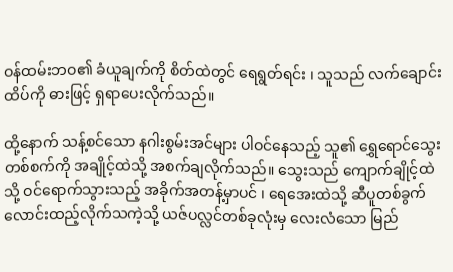ဝန်ထမ်းဘဝ၏ ခံယူချက်ကို စိတ်ထဲတွင် ရေရွတ်ရင်း ၊ သူသည် လက်ချောင်းထိပ်ကို ဓားဖြင့် ရှရာပေးလိုက်သည်။

ထို့နောက် သန့်စင်သော နဂါးစွမ်းအင်များ ပါဝင်နေသည့် သူ၏ ရွှေရောင်သွေးတစ်စက်ကို အချိုင့်ထဲသို့ အစက်ချလိုက်သည်။ သွေးသည် ကျောက်ချိုင့်ထဲသို့ ဝင်ရောက်သွားသည့် အခိုက်အတန့်မှာပင် ၊ ရေအေးထဲသို့ ဆီပူတစ်ခွက် လောင်းထည့်လိုက်သကဲ့သို့ ယဇ်ပလ္လင်တစ်ခုလုံးမှ လေးလံသော မြည်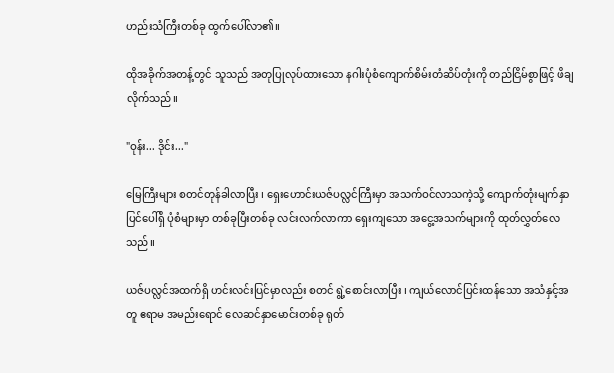ဟည်းသံကြီးတစ်ခု ထွက်ပေါ်လာ၏။

ထိုအခိုက်အတန့်တွင် သူသည် အတုပြုလုပ်ထားသော နဂါးပုံစံကျောက်စိမ်းတံဆိပ်တုံးကို တည်ငြိမ်စွာဖြင့် ဖိချလိုက်သည်။

"ဝုန်း... ဒိုင်း..."

မြေကြီးများ စတင်တုန်ခါလာပြီး ၊ ရှေးဟောင်းယဇ်ပလ္လင်ကြီးမှာ အသက်ဝင်လာသကဲ့သို့ ကျောက်တုံးမျက်နှာပြင်ပေါ်ရှိ ပုံစံများမှာ တစ်ခုပြီးတစ်ခု လင်းလက်လာကာ ရှေးကျသော အငွေ့အသက်များကို ထုတ်လွှတ်လေသည်။

ယဇ်ပလ္လင်အထက်ရှိ ဟင်းလင်းပြင်မှာလည်း စတင် ရွဲ့စောင်းလာပြီး ၊ ကျယ်လောင်ပြင်းထန်သော အသံနှင့်အတူ ဧရာမ အမည်းရောင် လေဆင်နှာမောင်းတစ်ခု ရုတ်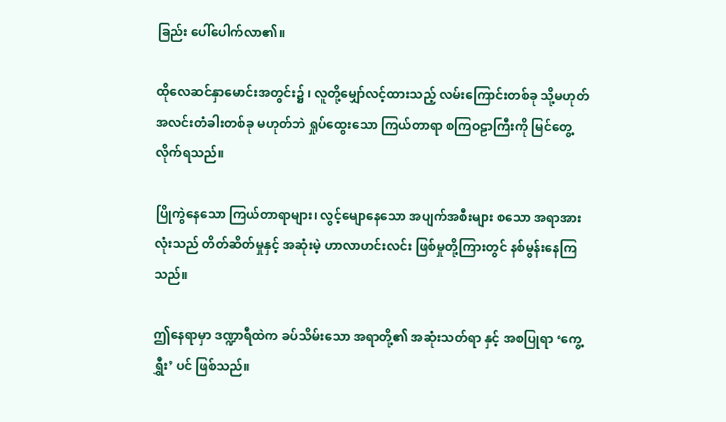ခြည်း ပေါ်ပေါက်လာ၏။

ထိုလေဆင်နှာမောင်းအတွင်း၌ ၊ လူတို့မျှော်လင့်ထားသည့် လမ်းကြောင်းတစ်ခု သို့မဟုတ် အလင်းတံခါးတစ်ခု မဟုတ်ဘဲ ရှုပ်ထွေးသော ကြယ်တာရာ စကြဝဠာကြီးကို မြင်တွေ့လိုက်ရသည်။

ပြိုကွဲနေသော ကြယ်တာရာများ၊ လွင့်မျောနေသော အပျက်အစီးများ စသော အရာအားလုံးသည် တိတ်ဆိတ်မှုနှင့် အဆုံးမဲ့ ဟာလာဟင်းလင်း ဖြစ်မှုတို့ကြားတွင် နစ်မွန်းနေကြသည်။

ဤနေရာမှာ ဒဏ္ဍာရီထဲက ခပ်သိမ်းသော အရာတို့၏ အဆုံးသတ်ရာ နှင့် အစပြုရာ ‘ကွေ့ရွှီး’ ပင် ဖြစ်သည်။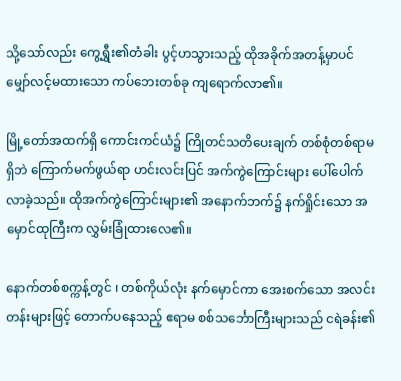သို့သော်လည်း ကွေ့ရွှီး၏တံခါး ပွင့်ဟသွားသည့် ထိုအခိုက်အတန့်မှာပင် မျှော်လင့်မထားသော ကပ်ဘေးတစ်ခု ကျရောက်လာ၏။

မြို့တော်အထက်ရှိ ကောင်းကင်ယံ၌ ကြိုတင်သတိပေးချက် တစ်စုံတစ်ရာမရှိဘဲ ကြောက်မက်ဖွယ်ရာ ဟင်းလင်းပြင် အက်ကွဲကြောင်းများ ပေါ်ပေါက်လာခဲ့သည်။ ထိုအက်ကွဲကြောင်းများ၏ အနောက်ဘက်၌ နက်ရှိုင်းသော အမှောင်ထုကြီးက လွှမ်းခြုံထားလေ၏။

နောက်တစ်စက္ကန့်တွင် ၊ တစ်ကိုယ်လုံး နက်မှောင်ကာ အေးစက်သော အလင်းတန်းများဖြင့် တောက်ပနေသည့် ဧရာမ စစ်သင်္ဘောကြီးများသည် ငရဲခန်း၏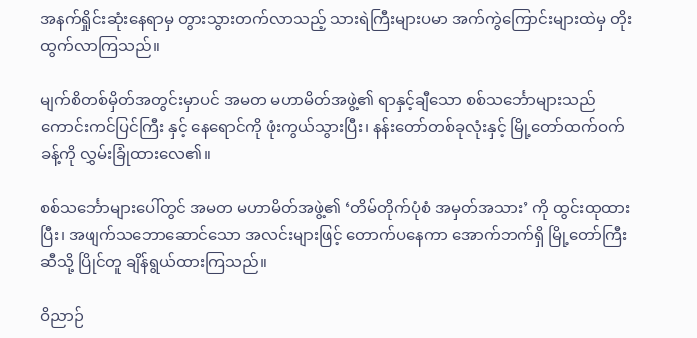အနက်ရှိုင်းဆုံးနေရာမှ တွားသွားတက်လာသည့် သားရဲကြီးများပမာ အက်ကွဲကြောင်းများထဲမှ တိုးထွက်လာကြသည်။

မျက်စိတစ်မှိတ်အတွင်းမှာပင် အမတ မဟာမိတ်အဖွဲ့၏ ရာနှင့်ချီသော စစ်သင်္ဘောများသည် ကောင်းကင်ပြင်ကြီး နှင့် နေရောင်ကို ဖုံးကွယ်သွားပြီး၊ နန်းတော်တစ်ခုလုံးနှင့် မြို့တော်ထက်ဝက်ခန့်ကို လွှမ်းခြုံထားလေ၏။

စစ်သင်္ဘောများပေါ်တွင် အမတ မဟာမိတ်အဖွဲ့၏ ‘တိမ်တိုက်ပုံစံ အမှတ်အသား’ ကို ထွင်းထုထားပြီး၊ အဖျက်သဘောဆောင်သော အလင်းများဖြင့် တောက်ပနေကာ အောက်ဘက်ရှိ မြို့တော်ကြီးဆီသို့ ပြိုင်တူ ချိန်ရွယ်ထားကြသည်။

ဝိညာဉ်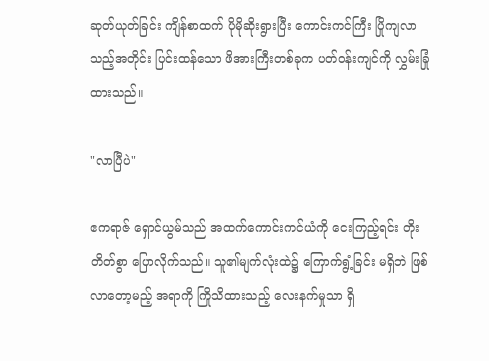ဆုတ်ယုတ်ခြင်း ကျိန်စာထက် ပိုမိုဆိုးရွားပြီး ကောင်းကင်ကြီး ပြိုကျလာသည့်အတိုင်း ပြင်းထန်သော ဖိအားကြီးတစ်ခုက ပတ်ဝန်းကျင်ကို လွှမ်းခြုံထားသည်။

"လာပြီပဲ"

ဧကရာဇ် ရှောင်ယွမ်သည် အထက်ကောင်းကင်ယံကို ငေးကြည့်ရင်း တိုးတိတ်စွာ ပြောလိုက်သည်။ သူ၏မျက်လုံးထဲ၌ ကြောက်ရွံ့ခြင်း မရှိဘဲ ဖြစ်လာတော့မည့် အရာကို ကြိုသိထားသည့် လေးနက်မှုသာ ရှိ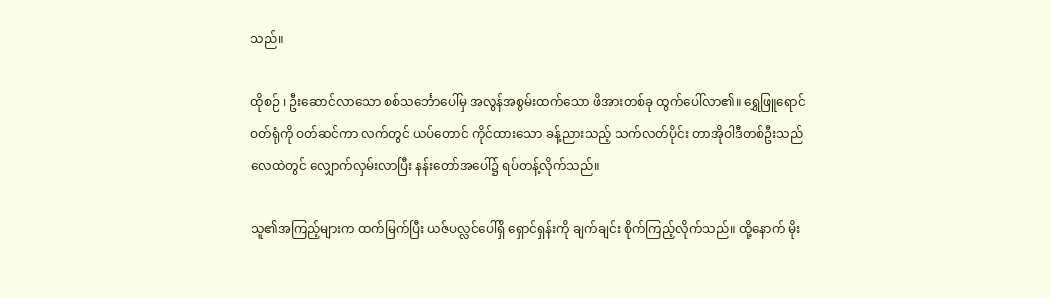သည်။

ထိုစဉ် ၊ ဦးဆောင်လာသော စစ်သင်္ဘောပေါ်မှ အလွန်အစွမ်းထက်သော ဖိအားတစ်ခု ထွက်ပေါ်လာ၏။ ရွှေဖြူရောင် ဝတ်ရုံကို ဝတ်ဆင်ကာ လက်တွင် ယပ်တောင် ကိုင်ထားသော ခန့်ညားသည့် သက်လတ်ပိုင်း တာအိုဝါဒီတစ်ဦးသည် လေထဲတွင် လျှောက်လှမ်းလာပြီး နန်းတော်အပေါ်၌ ရပ်တန့်လိုက်သည်။

သူ၏အကြည့်များက ထက်မြက်ပြီး ယဇ်ပလ္လင်ပေါ်ရှိ ရှောင်ရှန်းကို ချက်ချင်း စိုက်ကြည့်လိုက်သည်။ ထို့နောက် မိုး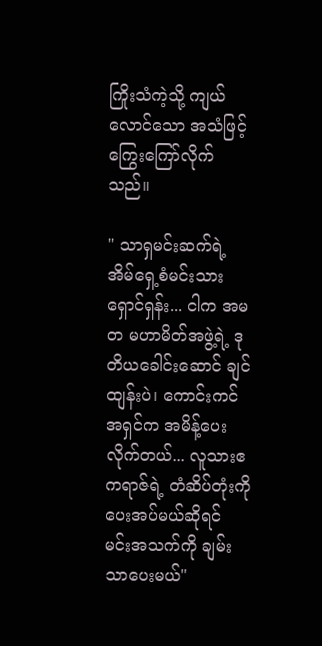ကြိုးသံကဲ့သို့ ကျယ်လောင်သော အသံဖြင့် ကြွေးကြော်လိုက်သည်။

" သာရှမင်းဆက်ရဲ့ အိမ်ရှေ့စံမင်းသား ရှောင်ရှန်း... ငါက အမတ မဟာမိတ်အဖွဲ့ရဲ့ ဒုတိယခေါင်းဆောင် ချင်ထျန်းပဲ၊ ကောင်းကင်အရှင်က အမိန့်ပေးလိုက်တယ်... လူသားဧကရာဇ်ရဲ့ တံဆိပ်တုံးကို ပေးအပ်မယ်ဆိုရင် မင်းအသက်ကို ချမ်းသာပေးမယ်"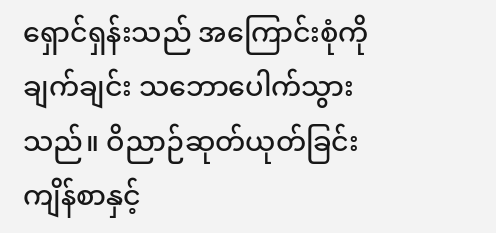ရှောင်ရှန်းသည် အကြောင်းစုံကို ချက်ချင်း သဘောပေါက်သွားသည်။ ဝိညာဉ်ဆုတ်ယုတ်ခြင်း ကျိန်စာနှင့်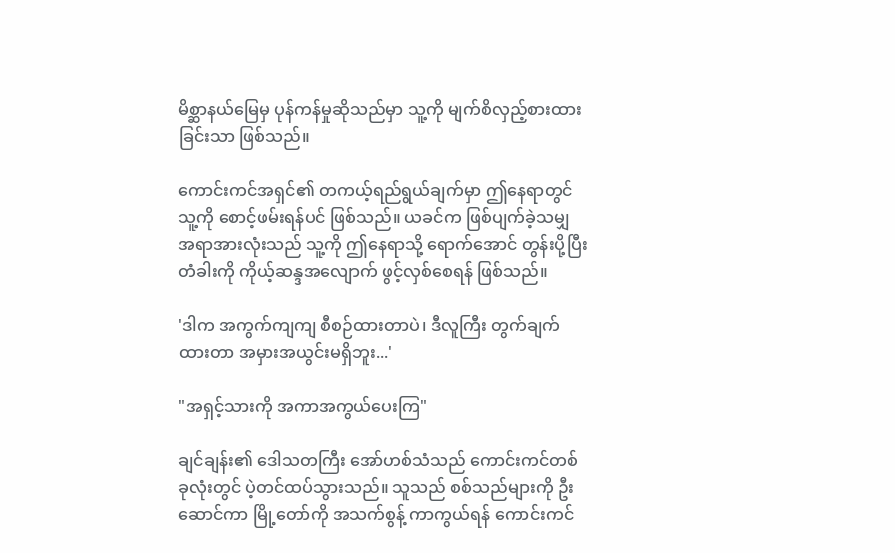မိစ္ဆာနယ်မြေမှ ပုန်ကန်မှုဆိုသည်မှာ သူ့ကို မျက်စိလှည့်စားထားခြင်းသာ ဖြစ်သည်။

ကောင်းကင်အရှင်၏ တကယ့်ရည်ရွယ်ချက်မှာ ဤနေရာတွင် သူ့ကို စောင့်ဖမ်းရန်ပင် ဖြစ်သည်။ ယခင်က ဖြစ်ပျက်ခဲ့သမျှ အရာအားလုံးသည် သူ့ကို ဤနေရာသို့ ရောက်အောင် တွန်းပို့ပြီး တံခါးကို ကိုယ့်ဆန္ဒအလျောက် ဖွင့်လှစ်စေရန် ဖြစ်သည်။

'ဒါက အကွက်ကျကျ စီစဉ်ထားတာပဲ၊ ဒီလူကြီး တွက်ချက်ထားတာ အမှားအယွင်းမရှိဘူး...'

"အရှင့်သားကို အကာအကွယ်ပေးကြ"

ချင်ချန်း၏ ဒေါသတကြီး အော်ဟစ်သံသည် ကောင်းကင်တစ်ခုလုံးတွင် ပဲ့တင်ထပ်သွားသည်။ သူသည် စစ်သည်များကို ဦးဆောင်ကာ မြို့တော်ကို အသက်စွန့် ကာကွယ်ရန် ကောင်းကင်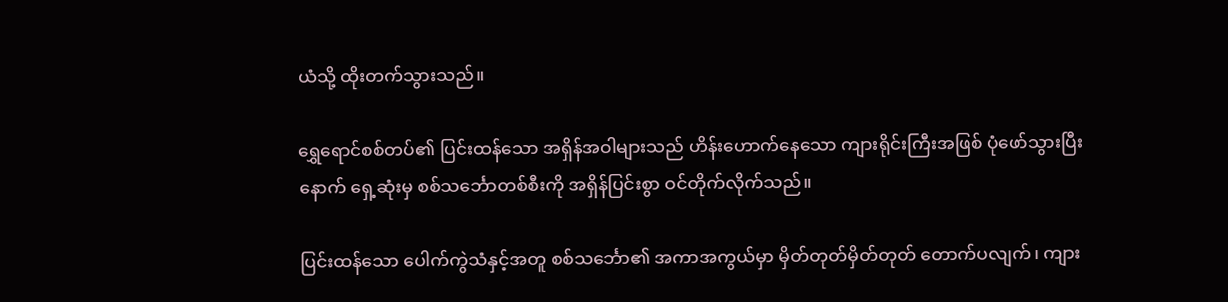ယံသို့ ထိုးတက်သွားသည်။

ရွှေရောင်စစ်တပ်၏ ပြင်းထန်သော အရှိန်အဝါများသည် ဟိန်းဟောက်နေသော ကျားရိုင်းကြီးအဖြစ် ပုံဖော်သွားပြီးနောက် ရှေ့ဆုံးမှ စစ်သင်္ဘောတစ်စီးကို အရှိန်ပြင်းစွာ ဝင်တိုက်လိုက်သည်။

ပြင်းထန်သော ပေါက်ကွဲသံနှင့်အတူ စစ်သင်္ဘော၏ အကာအကွယ်မှာ မှိတ်တုတ်မှိတ်တုတ် တောက်ပလျက်၊ ကျား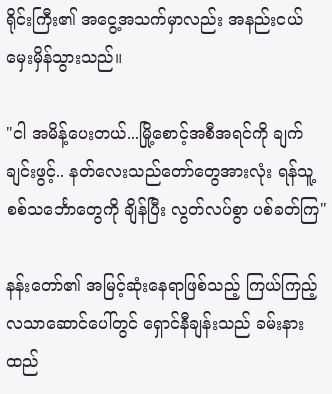ရိုင်းကြီး၏ အငွေ့အသက်မှာလည်း အနည်းငယ် မှေးမှိန်သွားသည်။

"ငါ အမိန့်ပေးတယ်...မြို့စောင့်အစီအရင်ကို ချက်ချင်းဖွင့်.. နတ်လေးသည်တော်တွေအားလုံး ရန်သူ့စစ်သင်္ဘောတွေကို ချိန်ပြီး လွတ်လပ်စွာ ပစ်ခတ်ကြ"

နန်းတော်၏ အမြင့်ဆုံးနေရာဖြစ်သည့် ကြယ်ကြည့်လသာဆောင်ပေါ်တွင် ရှောင်နီချန်းသည် ခမ်းနားထည်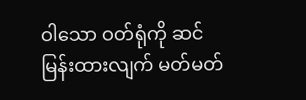ဝါသော ဝတ်ရုံကို ဆင်မြန်းထားလျက် မတ်မတ်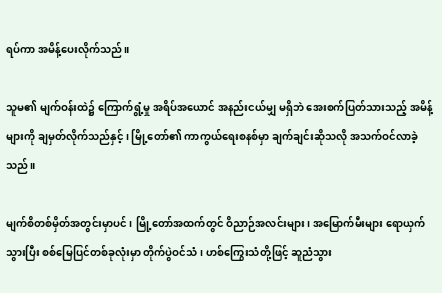ရပ်ကာ အမိန့်ပေးလိုက်သည်။

သူမ၏ မျက်ဝန်းထဲ၌ ကြောက်ရွံ့မှု အရိပ်အယောင် အနည်းငယ်မျှ မရှိဘဲ အေးစက်ပြတ်သားသည့် အမိန့်များကို ချမှတ်လိုက်သည်နှင့် ၊ မြို့တော်၏ ကာကွယ်ရေးစနစ်မှာ ချက်ချင်းဆိုသလို အသက်ဝင်လာခဲ့သည်။

မျက်စိတစ်မှိတ်အတွင်းမှာပင် ၊ မြို့တော်အထက်တွင် ဝိညာဉ်အလင်းများ၊ အမြောက်မီးများ ရောယှက်သွားပြီး စစ်မြေပြင်တစ်ခုလုံးမှာ တိုက်ပွဲဝင်သံ၊ ဟစ်ကြွေးသံတို့ဖြင့် ဆူညံသွား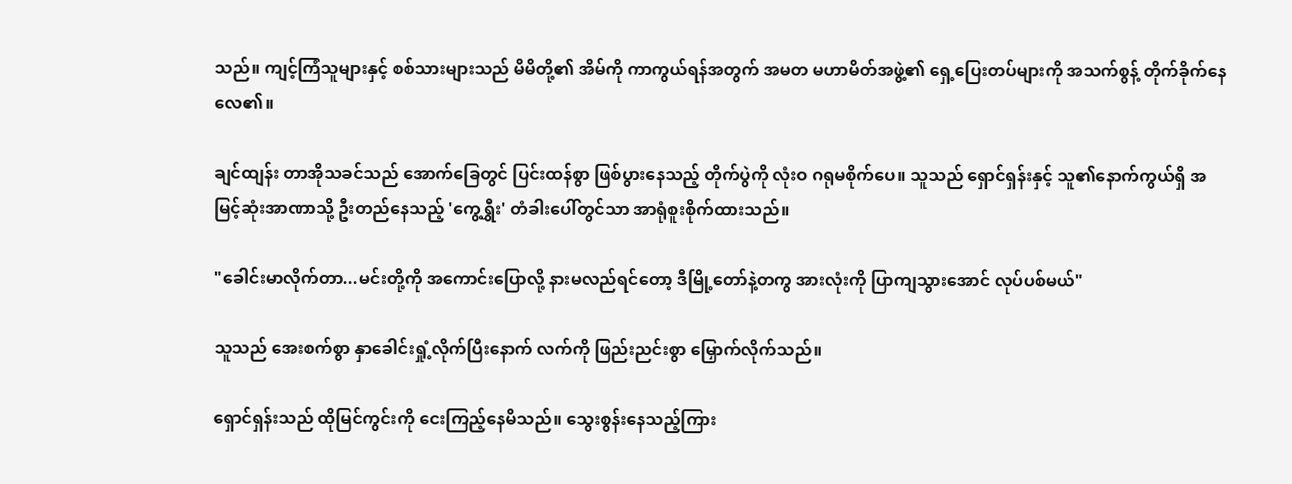သည်။ ကျင့်ကြံသူများနှင့် စစ်သားများသည် မိမိတို့၏ အိမ်ကို ကာကွယ်ရန်အတွက် အမတ မဟာမိတ်အဖွဲ့၏ ရှေ့ပြေးတပ်များကို အသက်စွန့် တိုက်ခိုက်နေလေ၏။

ချင်ထျန်း တာအိုသခင်သည် အောက်ခြေတွင် ပြင်းထန်စွာ ဖြစ်ပွားနေသည့် တိုက်ပွဲကို လုံးဝ ဂရုမစိုက်ပေ။ သူသည် ရှောင်ရှန်းနှင့် သူ၏နောက်ကွယ်ရှိ အမြင့်ဆုံးအာဏာသို့ ဦးတည်နေသည့် 'ကွေ့ရွှီး' တံခါးပေါ်တွင်သာ အာရုံစူးစိုက်ထားသည်။

"ခေါင်းမာလိုက်တာ...မင်းတို့ကို အကောင်းပြောလို့ နားမလည်ရင်တော့ ဒီမြို့တော်နဲ့တကွ အားလုံးကို ပြာကျသွားအောင် လုပ်ပစ်မယ်"

သူသည် အေးစက်စွာ နှာခေါင်းရှုံ့လိုက်ပြီးနောက် လက်ကို ဖြည်းညင်းစွာ မြှောက်လိုက်သည်။

ရှောင်ရှန်းသည် ထိုမြင်ကွင်းကို ငေးကြည့်နေမိသည်။ သွေးစွန်းနေသည့်ကြား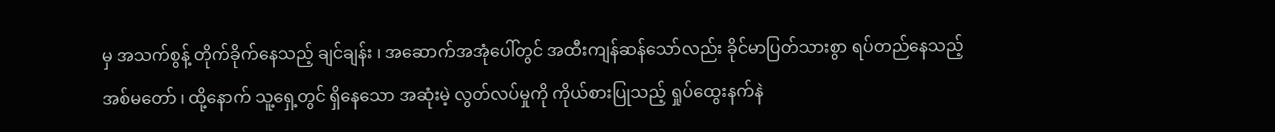မှ အသက်စွန့် တိုက်ခိုက်နေသည့် ချင်ချန်း ၊ အဆောက်အအုံပေါ်တွင် အထီးကျန်ဆန်သော်လည်း ခိုင်မာပြတ်သားစွာ ရပ်တည်နေသည့် အစ်မတော် ၊ ထို့နောက် သူ့ရှေ့တွင် ရှိနေသော အဆုံးမဲ့ လွတ်လပ်မှုကို ကိုယ်စားပြုသည့် ရှုပ်ထွေးနက်နဲ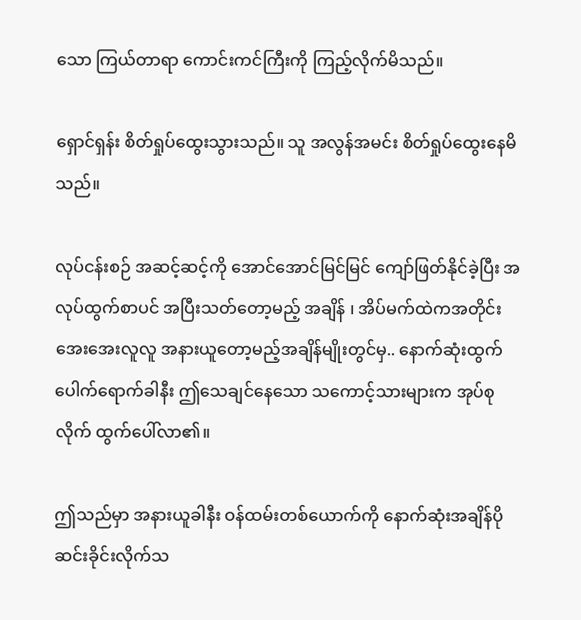သော ကြယ်တာရာ ကောင်းကင်ကြီးကို ကြည့်လိုက်မိသည်။

ရှောင်ရှန်း စိတ်ရှုပ်ထွေးသွားသည်။ သူ အလွန်အမင်း စိတ်ရှုပ်ထွေးနေမိသည်။

လုပ်ငန်းစဉ် အဆင့်ဆင့်ကို အောင်အောင်မြင်မြင် ကျော်ဖြတ်နိုင်ခဲ့ပြီး အလုပ်ထွက်စာပင် အပြီးသတ်တော့မည့် အချိန် ၊ အိပ်မက်ထဲကအတိုင်း အေးအေးလူလူ အနားယူတော့မည့်အချိန်မျိုးတွင်မှ.. နောက်ဆုံးထွက်ပေါက်ရောက်ခါနီး ဤသေချင်နေသော သကောင့်သားများက အုပ်စုလိုက် ထွက်ပေါ်လာ၏။

ဤသည်မှာ အနားယူခါနီး ဝန်ထမ်းတစ်ယောက်ကို နောက်ဆုံးအချိန်ပို ဆင်းခိုင်းလိုက်သ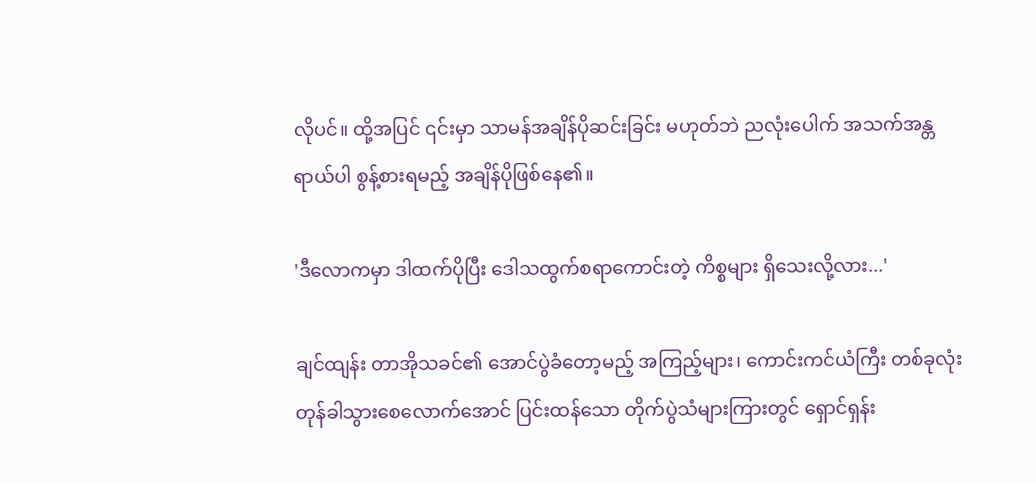လိုပင်။ ထို့အပြင် ၎င်းမှာ သာမန်အချိန်ပိုဆင်းခြင်း မဟုတ်ဘဲ ညလုံးပေါက် အသက်အန္တရာယ်ပါ စွန့်စားရမည့် အချိန်ပိုဖြစ်နေ၏။

'ဒီလောကမှာ ဒါထက်ပိုပြီး ဒေါသထွက်စရာကောင်းတဲ့ ကိစ္စများ ရှိသေးလို့လား...'

ချင်ထျန်း တာအိုသခင်၏ အောင်ပွဲခံတော့မည့် အကြည့်များ၊ ကောင်းကင်ယံကြီး တစ်ခုလုံး တုန်ခါသွားစေလောက်အောင် ပြင်းထန်သော တိုက်ပွဲသံများကြားတွင် ရှောင်ရှန်း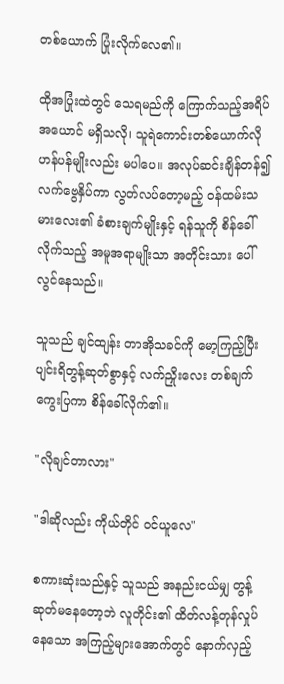တစ်ယောက် ပြုံးလိုက်လေ၏။

ထိုအပြုံးထဲတွင် သေရမည်ကို ကြောက်သည့်အရိပ်အယောင် မရှိသလို၊ သူရဲကောင်းတစ်ယောက်လို ဟန်ပန်မျိုးလည်း မပါပေ။ အလုပ်ဆင်းချိန်တန်၍ လက်ဗွေနှိပ်ကာ လွတ်လပ်တော့မည့် ဝန်ထမ်းသမားလေး၏ ခံစားချက်မျိုးနှင့် ရန်သူကို စိန်ခေါ်လိုက်သည့် အမူအရာမျိုးသာ အတိုင်းသား ပေါ်လွင်နေသည်။

သူသည် ချင်ထျန်း တာအိုသခင်ကို မော့ကြည့်ပြီး ပျင်းရိတွန့်ဆုတ်စွာနှင့် လက်ညှိုးလေး တစ်ချက် ကွေးပြကာ စိန်ခေါ်လိုက်၏။

"လိုချင်တာလား"

"ဒါဆိုလည်း ကိုယ်တိုင် ဝင်ယူလေ"

စကားဆုံးသည်နှင့် သူသည် အနည်းငယ်မျှ တွန့်ဆုတ်မနေတော့ဘဲ လူတိုင်း၏ ထိတ်လန့်တုန်လှုပ်နေသော အကြည့်များအောက်တွင် နောက်လှည့်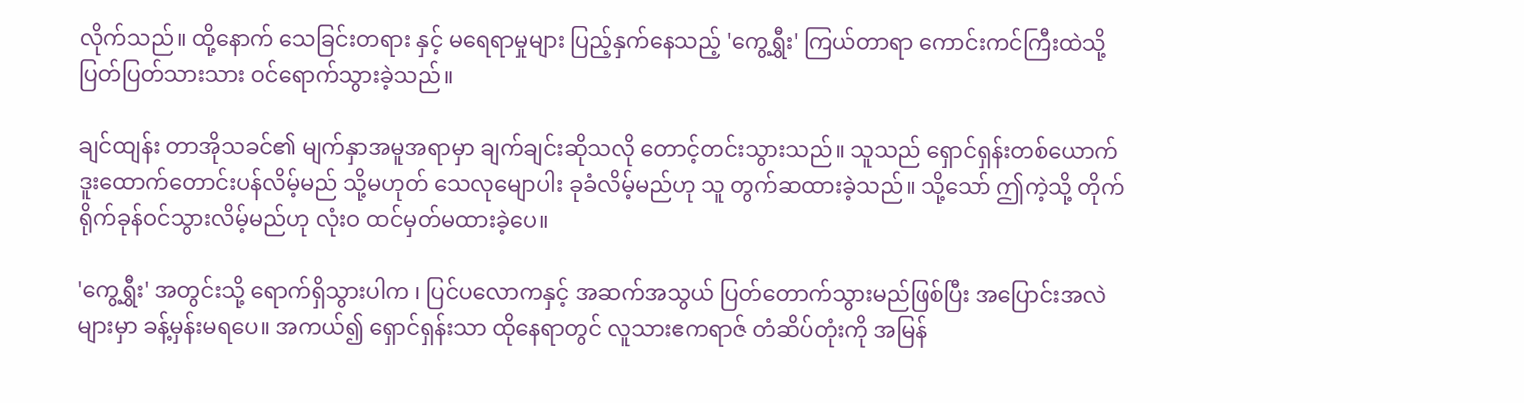လိုက်သည်။ ထို့နောက် သေခြင်းတရား နှင့် မရေရာမှုများ ပြည့်နှက်နေသည့် 'ကွေ့ရွှီး' ကြယ်တာရာ ကောင်းကင်ကြီးထဲသို့ ပြတ်ပြတ်သားသား ဝင်ရောက်သွားခဲ့သည်။

ချင်ထျန်း တာအိုသခင်၏ မျက်နှာအမူအရာမှာ ချက်ချင်းဆိုသလို တောင့်တင်းသွားသည်။ သူသည် ရှောင်ရှန်းတစ်ယောက် ဒူးထောက်တောင်းပန်လိမ့်မည် သို့မဟုတ် သေလုမျောပါး ခုခံလိမ့်မည်ဟု သူ တွက်ဆထားခဲ့သည်။ သို့သော် ဤကဲ့သို့ တိုက်ရိုက်ခုန်ဝင်သွားလိမ့်မည်ဟု လုံးဝ ထင်မှတ်မထားခဲ့ပေ။

'ကွေ့ရွှီး' အတွင်းသို့ ရောက်ရှိသွားပါက ၊ ပြင်ပလောကနှင့် အဆက်အသွယ် ပြတ်တောက်သွားမည်ဖြစ်ပြီး အပြောင်းအလဲများမှာ ခန့်မှန်းမရပေ။ အကယ်၍ ရှောင်ရှန်းသာ ထိုနေရာတွင် လူသားဧကရာဇ် တံဆိပ်တုံးကို အမြန်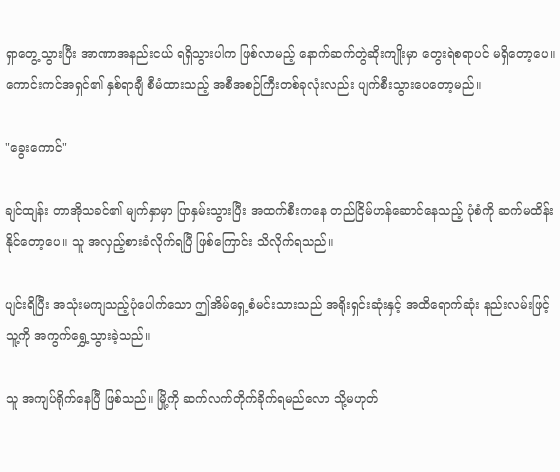ရှာတွေ့သွားပြီး အာဏာအနည်းငယ် ရရှိသွားပါက ဖြစ်လာမည့် နောက်ဆက်တွဲဆိုးကျိုးမှာ တွေးရဲစရာပင် မရှိတော့ပေ။ ကောင်းကင်အရှင်၏ နှစ်ရာချီ စီမံထားသည့် အစီအစဉ်ကြီးတစ်ခုလုံးလည်း ပျက်စီးသွားပေတော့မည်။

"ခွေးကောင်"

ချင်ထျန်း တာအိုသခင်၏ မျက်နှာမှာ ပြာနှမ်းသွားပြီး အထက်စီးကနေ တည်ငြိမ်ဟန်ဆောင်နေသည့် ပုံစံကို ဆက်မထိန်းနိုင်တော့ပေ။ သူ အလှည့်စားခံလိုက်ရပြီ ဖြစ်ကြောင်း သိလိုက်ရသည်။

ပျင်းရိပြီး အသုံးမကျ‌သည့်ပုံပေါက်သော ဤအိမ်ရှေ့စံမင်းသားသည် အရိုးရှင်းဆုံးနှင့် အထိရောက်ဆုံး နည်းလမ်းဖြင့် သူ့ကို အကွက်ရွှေ့သွားခဲ့သည်။

သူ အကျပ်ရိုက်နေပြီ ဖြစ်သည်။ မြို့ကို ဆက်လက်တိုက်ခိုက်ရမည်လော သို့မဟုတ်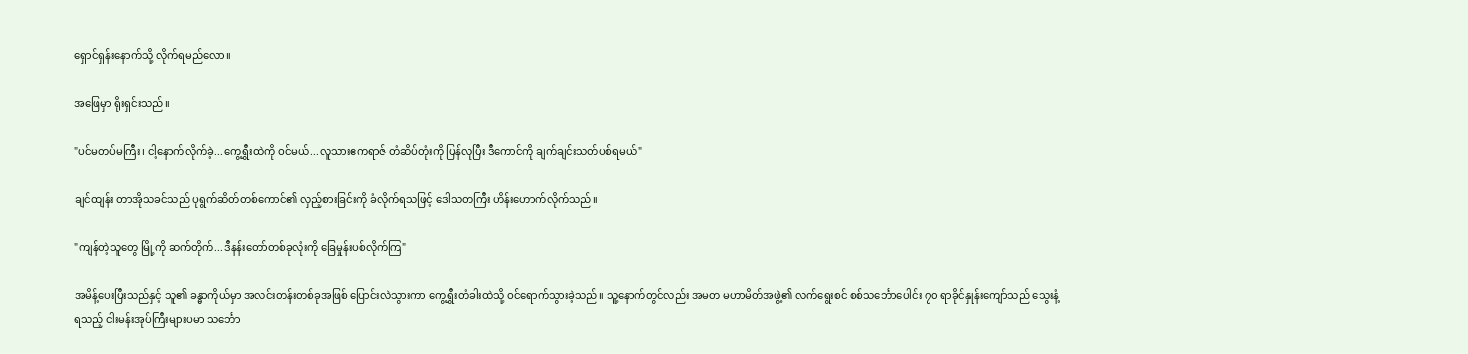ရှောင်ရှန်းနောက်သို့ လိုက်ရမည်လော။

အဖြေမှာ ရိုးရှင်းသည်။

"ပင်မတပ်မကြီး၊ ငါ့နောက်လိုက်ခဲ့...ကွေ့ရွှီးထဲကို ဝင်မယ်...လူသားဧကရာဇ် တံဆိပ်တုံးကို ပြန်လုပြီး ဒီကောင်ကို ချက်ချင်းသတ်ပစ်ရမယ်"

ချင်ထျန်း တာအိုသခင်သည် ပုရွက်ဆိတ်တစ်ကောင်၏ လှည့်စားခြင်းကို ခံလိုက်ရသဖြင့် ဒေါသတကြီး ဟိန်းဟောက်လိုက်သည်။

"ကျန်တဲ့သူတွေ မြို့ကို ဆက်တိုက်...ဒီနန်းတော်တစ်ခုလုံးကို ခြေမှုန်းပစ်လိုက်ကြ"

အမိန့်ပေးပြီးသည်နှင့် သူ၏ ခန္ဓာကိုယ်မှာ အလင်းတန်းတစ်ခုအဖြစ် ပြောင်းလဲသွားကာ ကွေ့ရွှီးတံခါးထဲသို့ ဝင်ရောက်သွားခဲ့သည်။ သူ့နောက်တွင်လည်း အမတ မဟာမိတ်အဖွဲ့၏ လက်ရွေးစင် စစ်သင်္ဘောပေါင်း ၇၀ ရာခိုင်နှုန်းကျော်သည် သွေးနံ့ရသည့် ငါးမန်းအုပ်ကြီးများပမာ သင်္ဘော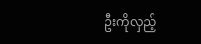ဦးကိုလှည့်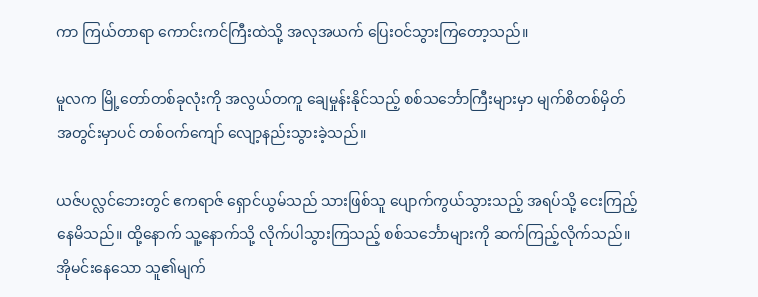ကာ ကြယ်တာရာ ကောင်းကင်ကြီးထဲသို့ အလုအယက် ပြေးဝင်သွားကြတော့သည်။

မူလက မြို့တော်တစ်ခုလုံးကို အလွယ်တကူ ချေမှုန်းနိုင်သည့် စစ်သင်္ဘောကြီးများမှာ မျက်စိတစ်မှိတ်အတွင်းမှာပင် တစ်ဝက်ကျော် လျော့နည်းသွားခဲ့သည်။

ယဇ်ပလ္လင်ဘေးတွင် ဧကရာဇ် ရှောင်ယွမ်သည် သားဖြစ်သူ ပျောက်ကွယ်သွားသည့် အရပ်သို့ ငေးကြည့်နေမိသည်။ ထို့နောက် သူ့နောက်သို့ လိုက်ပါသွားကြသည့် စစ်သင်္ဘောများကို ဆက်ကြည့်လိုက်သည်။ အိုမင်းနေသော သူ၏မျက်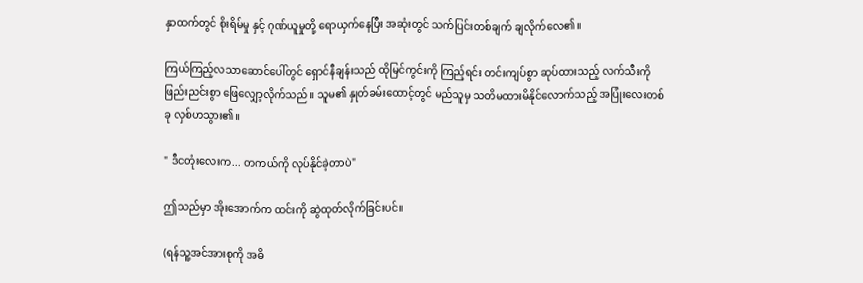နှာထက်တွင် စိုးရိမ်မှု နှင့် ဂုဏ်ယူမှုတို့ ရောယှက်နေပြီး အဆုံးတွင် သက်ပြင်းတစ်ချက် ချလိုက်လေ၏။

ကြယ်ကြည့်လသာဆောင်ပေါ်တွင် ရှောင်နီချန်းသည် ထိုမြင်ကွင်းကို ကြည့်ရင်း တင်းကျပ်စွာ ဆုပ်ထားသည့် လက်သီးကို ဖြည်းညင်းစွာ ဖြေလျှော့လိုက်သည်။ သူမ၏ နှုတ်ခမ်းထောင့်တွင် မည်သူမှ သတိမထားမိနိုင်လောက်သည့် အပြုံးလေးတစ်ခု လှစ်ဟသွား၏။

" ဒီငတုံးလေးက... တကယ်ကို လုပ်နိုင်ခဲ့တာပဲ"

ဤသည်မှာ အိုးအောက်က ထင်းကို ဆွဲထုတ်လိုက်ခြင်းပင်။

(ရန်သူ့အင်အားစုကို အဓိ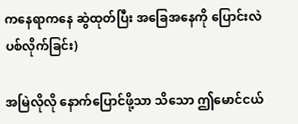ကနေရာကနေ ဆွဲထုတ်ပြီး အခြေအနေကို ပြောင်းလဲပစ်လိုက်ခြင်း)

အမြဲလိုလို နောက်ပြောင်ဖို့သာ သိသော ဤမောင်ငယ်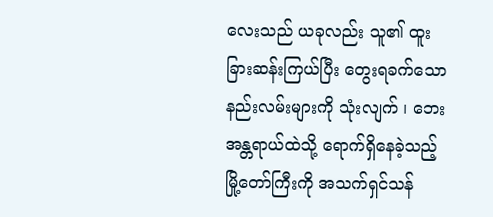လေးသည် ယခုလည်း သူ၏ ထူးခြားဆန်းကြယ်ပြီး တွေးရခက်သော နည်းလမ်းများကို သုံးလျက် ၊ ဘေးအန္တရာယ်ထဲသို့ ရောက်ရှိနေခဲ့သည့် မြို့တော်ကြီးကို အသက်ရှင်သန်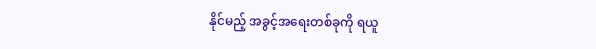နိုင်မည့် အခွင့်အရေးတစ်ခုကို ရယူ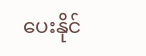ပေးနိုင်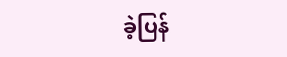ခဲ့ပြန်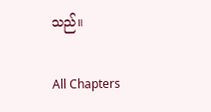သည်။

All Chapters